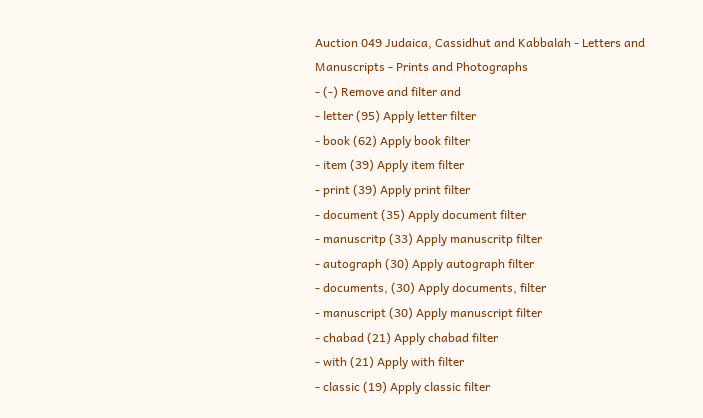Auction 049 Judaica, Cassidhut and Kabbalah - Letters and Manuscripts - Prints and Photographs
- (-) Remove and filter and
- letter (95) Apply letter filter
- book (62) Apply book filter
- item (39) Apply item filter
- print (39) Apply print filter
- document (35) Apply document filter
- manuscritp (33) Apply manuscritp filter
- autograph (30) Apply autograph filter
- documents, (30) Apply documents, filter
- manuscript (30) Apply manuscript filter
- chabad (21) Apply chabad filter
- with (21) Apply with filter
- classic (19) Apply classic filter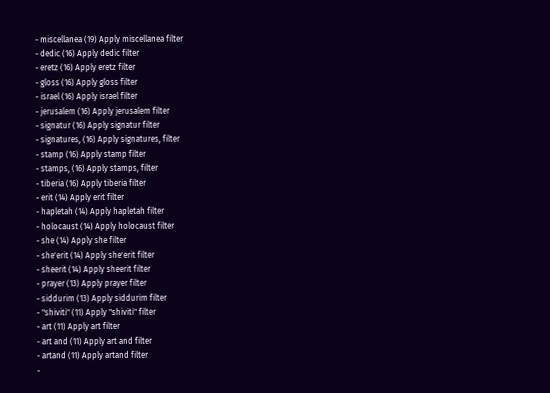- miscellanea (19) Apply miscellanea filter
- dedic (16) Apply dedic filter
- eretz (16) Apply eretz filter
- gloss (16) Apply gloss filter
- israel (16) Apply israel filter
- jerusalem (16) Apply jerusalem filter
- signatur (16) Apply signatur filter
- signatures, (16) Apply signatures, filter
- stamp (16) Apply stamp filter
- stamps, (16) Apply stamps, filter
- tiberia (16) Apply tiberia filter
- erit (14) Apply erit filter
- hapletah (14) Apply hapletah filter
- holocaust (14) Apply holocaust filter
- she (14) Apply she filter
- she'erit (14) Apply she'erit filter
- sheerit (14) Apply sheerit filter
- prayer (13) Apply prayer filter
- siddurim (13) Apply siddurim filter
- "shiviti" (11) Apply "shiviti" filter
- art (11) Apply art filter
- art and (11) Apply art and filter
- artand (11) Apply artand filter
-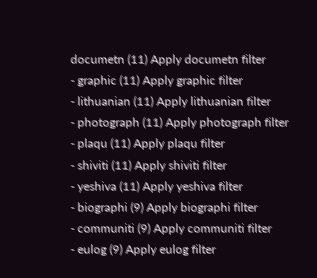documetn (11) Apply documetn filter
- graphic (11) Apply graphic filter
- lithuanian (11) Apply lithuanian filter
- photograph (11) Apply photograph filter
- plaqu (11) Apply plaqu filter
- shiviti (11) Apply shiviti filter
- yeshiva (11) Apply yeshiva filter
- biographi (9) Apply biographi filter
- communiti (9) Apply communiti filter
- eulog (9) Apply eulog filter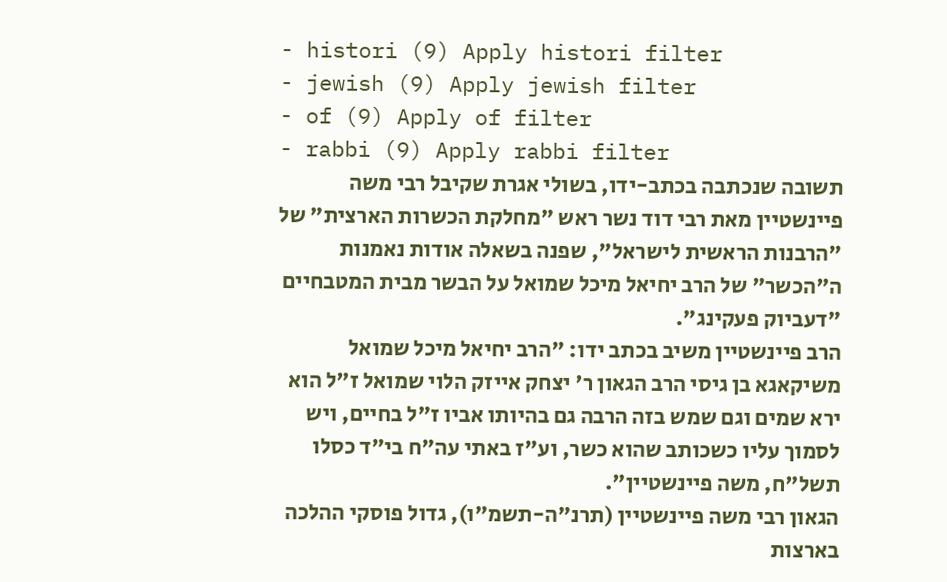- histori (9) Apply histori filter
- jewish (9) Apply jewish filter
- of (9) Apply of filter
- rabbi (9) Apply rabbi filter
תשובה שנכתבה בכתב-ידו, בשולי אגרת שקיבל רבי משה פיינשטיין מאת רבי דוד נשר ראש "מחלקת הכשרות הארצית" של "הרבנות הראשית לישראל", שפנה בשאלה אודות נאמנות ה"הכשר" של הרב יחיאל מיכל שמואל על הבשר מבית המטבחיים "דעביוק פעקינג".
הרב פיינשטיין משיב בכתב ידו: "הרב יחיאל מיכל שמואל משיקאגא בן גיסי הרב הגאון ר' יצחק אייזק הלוי שמואל ז"ל הוא ירא שמים וגם שמש בזה הרבה גם בהיותו אביו ז"ל בחיים, ויש לסמוך עליו כשכותב שהוא כשר, וע"ז באתי עה"ח בי"ד כסלו תשל"ח, משה פיינשטיין".
הגאון רבי משה פיינשטיין (תרנ"ה-תשמ"ו), גדול פוסקי ההלכה בארצות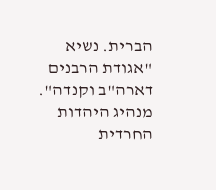הברית. נשיא "אגודת הרבנים דארה"ב וקנדה". מנהיג היהדות החרדית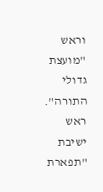וראש "מועצת גדולי התורה". ראש ישיבת "תפארת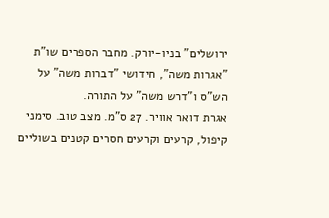ירושלים" בניו-יורק. מחבר הספרים שו"ת "אגרות משה", חידושי "דברות משה" על הש"ס ו"דרש משה" על התורה.
אגרת דואר אוויר. 27 ס"מ. מצב טוב. סימני קיפול, קרעים וקרעים חסרים קטנים בשוליים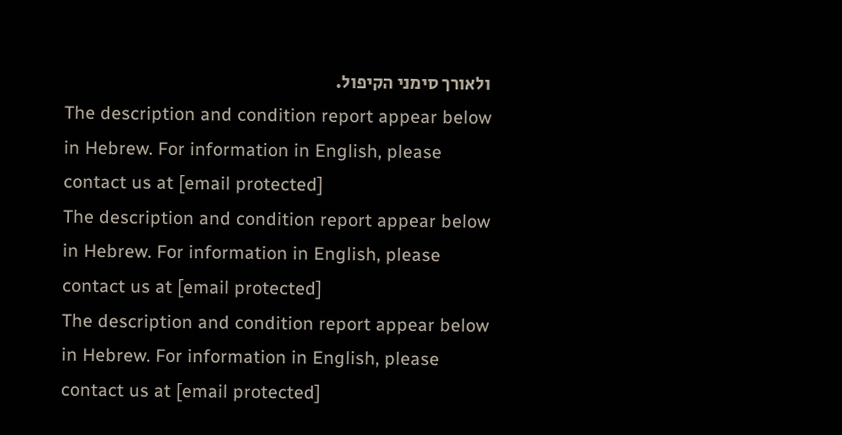ולאורך סימני הקיפול.
The description and condition report appear below in Hebrew. For information in English, please contact us at [email protected]
The description and condition report appear below in Hebrew. For information in English, please contact us at [email protected]
The description and condition report appear below in Hebrew. For information in English, please contact us at [email protected]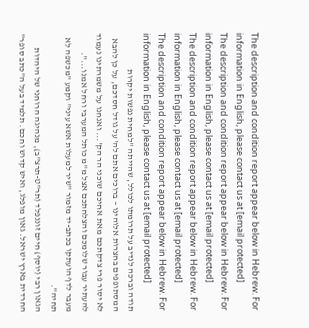The description and condition report appear below in Hebrew. For information in English, please contact us at [email protected]
The description and condition report appear below in Hebrew. For information in English, please contact us at [email protected]
The description and condition report appear below in Hebrew. For information in English, please contact us at [email protected]
The description and condition report appear below in Hebrew. For information in English, please contact us at [email protected]
תודה וברכה לנדיב על תרומתו לכולל, שהייתה "למחית נפשות יקרות המסתופפים בחצרות אלוהינו – ברוכים אתם לה' על גודל חסדכם, על כן להבא לא יסור פרי צדקתכם מאת אחיכם שוכני הר הק'... ואנחנו על משמרתינו נעמוד להעתיר עבור שלומכם והצלחתכם אצל מ"מ כותל המערבי ורחל אמנו...".
מעבר לדף הועתקו בכתב-יד מזמור "שיר למעלות אשא עיני" וקמע "מכשפה לא תחיה".
הגאון רבי (יוסף) חיים זוננפלד (תר"ט-תרצ"ב), מנהיגה הרוחני של היהדות החרדית בארץ ישראל. גאון מופלג, ואיש קדוש וחכם. תלמיד בעל ה"כתב סופר"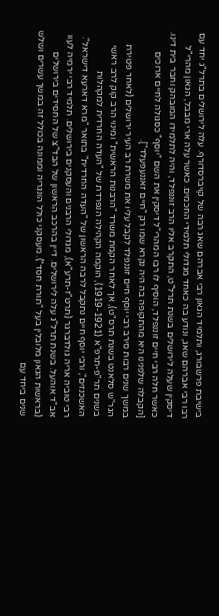בישיבת פרשבורג, ותלמיד הגאון רבי אברהם שאג רבה של קויברסדורף. עלה לירושלים בתרל"ג יחד עם רבו רבי אברהם שאג, ונודע בה כאחד מגדולי תלמידי החכמים. כאשר עלה ארי מבבל, הגאון מהרי"ל דיסקין שעלה לירושלים בשנת תרל"ט, התקרב אליו הרב זוננפלד, והיה לתלמידו המובהק וחבר בית דינו.
כאשר חלה רבי חיים זוננפלד, הוסיף לו רבו המהרי"ל דיסקין את השם "יוסף" כסגולה לחיים ארוכים [הקבלה שלפנינו היא מהתקופה בה היה נקרא שמו רק "חיים זאננעפעלד"].
במשך שנים רבות סירב רבי יוסף חיים זוננפלד לקבל עליו את משרת רב העיר ירושלים (לאחר פטירת הגר"ש סלאנט בשנת תרס"ט), אך לאחר הקמת משרד "הרבנות הראשית" ומינוי הרב קוק לרב ראשי בשנים תר"פ-תרפ"א (1919-1921), הוקמה הקהילה הנפרדת של "העדה החרדית למקהלות האשכנזים", ורבי יוסף חיים נתקבל לרבה הראשון של "העדה החרדית" בתואר "מרא דארעא דישראל".
רבי טוביה אריה גולדברגר (תרט"ז-תרע"א), מגדולי הרבנים והעסקנים בירושלים. תלמיד רבי ירמיה לעוו אב"ד אוהעל. בשנת תרל"ג עלה לירושלים. דיין בהרכב הראשון של הבד"צ של החסידים בירושלים (בראשות הגאון מלובלין בעל "תורת חסד"). מעסקני כולל הונגריה וממונה בכולל זה במשך עשרים ושלש שנים ביחד עם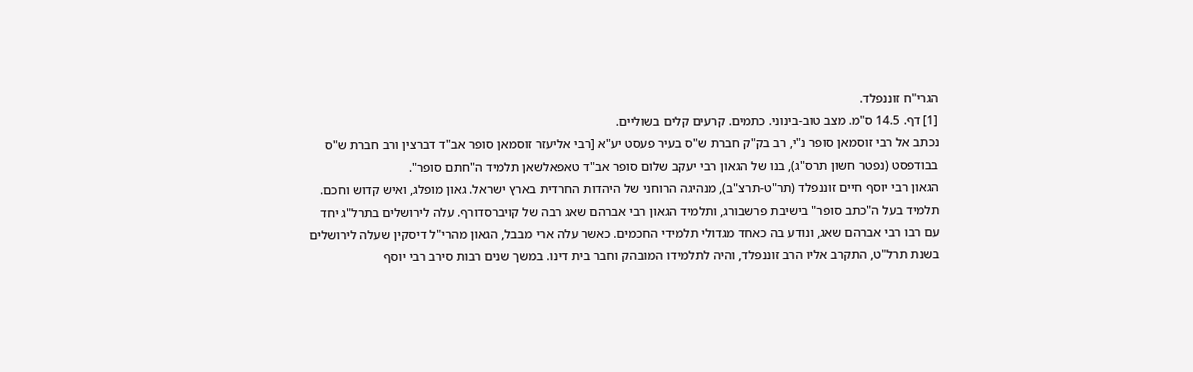הגרי"ח זוננפלד.
[1] דף. 14.5 ס"מ. מצב טוב-בינוני. כתמים. קרעים קלים בשוליים.
נכתב אל רבי זוסמאן סופר נ"י, רב בק"ק חברת ש"ס בעיר פעסט יע"א [רבי אליעזר זוסמאן סופר אב"ד דברצין ורב חברת ש"ס בבודפסט (נפטר חשון תרס"ג), בנו של הגאון רבי יעקב שלום סופר אב"ד טאפאלשאן תלמיד ה"חתם סופר".
הגאון רבי יוסף חיים זוננפלד (תר"ט-תרצ"ב), מנהיגה הרוחני של היהדות החרדית בארץ ישראל. גאון מופלג, ואיש קדוש וחכם. תלמיד בעל ה"כתב סופר" בישיבת פרשבורג, ותלמיד הגאון רבי אברהם שאג רבה של קויברסדורף. עלה לירושלים בתרל"ג יחד עם רבו רבי אברהם שאג, ונודע בה כאחד מגדולי תלמידי החכמים. כאשר עלה ארי מבבל, הגאון מהרי"ל דיסקין שעלה לירושלים בשנת תרל"ט, התקרב אליו הרב זוננפלד, והיה לתלמידו המובהק וחבר בית דינו. במשך שנים רבות סירב רבי יוסף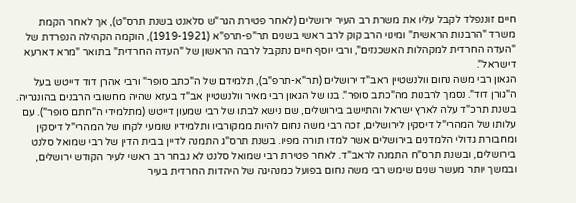חיים זוננפלד לקבל עליו את משרת רב העיר ירושלים (לאחר פטירת הגר"ש סלאנט בשנת תרס"ט), אך לאחר הקמת משרד "הרבנות הראשית" ומינוי הרב קוק לרב ראשי בשנים תר"פ-תרפ"א (1919-1921), הוקמה הקהילה הנפרדת של "העדה החרדית למקהלות האשכנזים", ורבי יוסף חיים נתקבל לרבה הראשון של "העדה החרדית" בתואר "מרא דארעא דישראל".
הגאון רבי משה נחום וולנשטיין ראב"ד ירושלים (תר"א-תרפ"ב), תלמידם של ה"כתב סופר" ורבי אהרן דוד דייטש בעל ה"גורן דוד". נסמך לרבנות מה"כתב סופר". בנו של הגאון רבי מאיר וולנשטיין אב"ד בעזא שהיה מחשובי הרבנים בהונגריה. בשנת תרכ"ד עלה לארץ ישראל והתיישב בירושלים, שם נישא לבתו של רבי שמעון דייטש (מתלמידי ה"חתם סופר"). עם עלותו של המהרי"ל דיסקין לירושלים, זכה רבי משה נחום להיות ממקורביו ותלמידיו שומעי לקחו של המהרי"ל דיסקין ומחבורת גדולי הלמדנים בירושלים אשר למדו תורה מפיו. בשנת תרס"ג התמנה לדיין בבית הדין של רבי שמואל סלנט בירושלים, ובשנת תרס"ח התמנה לראב"ד. לאחר פטירת רבי שמואל סלנט לא נבחר רב ראשי לעיר הקודש ירושלים, ובמשך יותר מעשר שנים שימש רבי משה נחום בפועל כמנהיגה של היהדות החרדית בעיר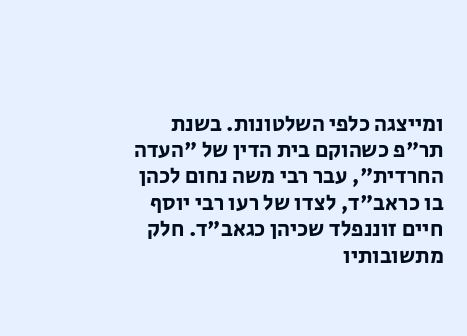ומייצגה כלפי השלטונות. בשנת תר"פ כשהוקם בית הדין של "העדה החרדית", עבר רבי משה נחום לכהן בו כראב"ד, לצדו של רעו רבי יוסף חיים זוננפלד שכיהן כגאב"ד. חלק מתשובותיו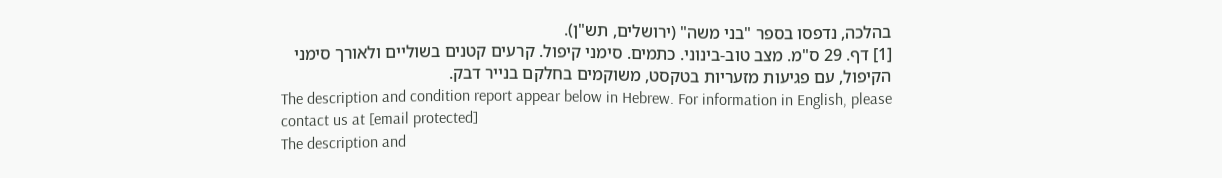בהלכה, נדפסו בספר "בני משה" (ירושלים, תש"ן).
[1] דף. 29 ס"מ. מצב טוב-בינוני. כתמים. סימני קיפול. קרעים קטנים בשוליים ולאורך סימני הקיפול, עם פגיעות מזעריות בטקסט, משוקמים בחלקם בנייר דבק.
The description and condition report appear below in Hebrew. For information in English, please contact us at [email protected]
The description and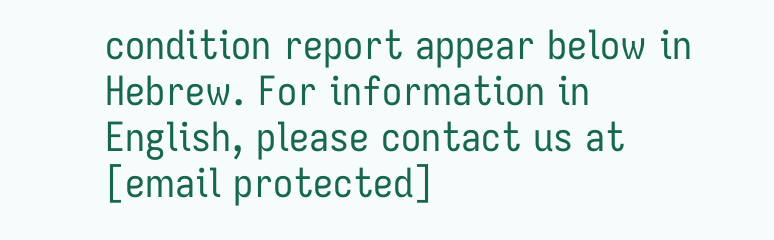condition report appear below in Hebrew. For information in English, please contact us at [email protected]